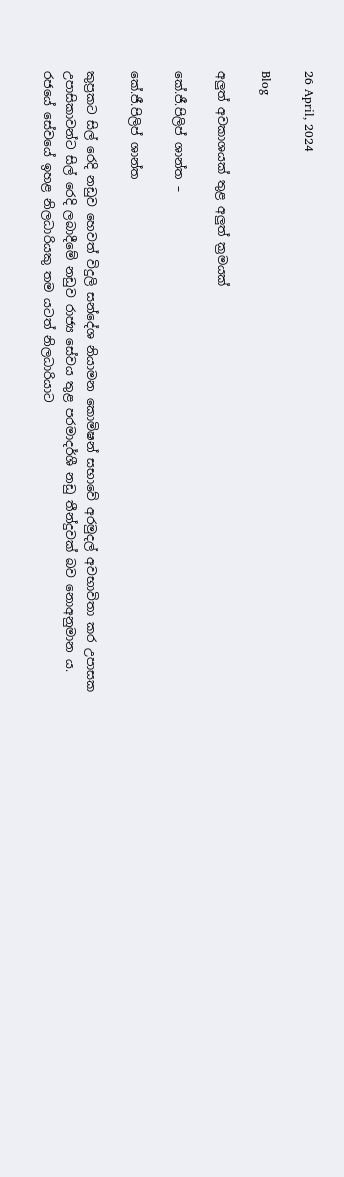26 April, 2024

Blog

අලුත් අවකාශයක් තුළ අලුත් ක්‍රමයක්

කේ.ජී.පිලිප් ශාන්ත –

කේ.ජී.පිලිප් ශාන්ත

කුප්‍රකට සිල් රෙදි නඩුව හෙවත් විදුලි සන්දේශ නියාමන කොමිෂන් සභාවේ අරමුදල් අවභාවිතා කර උපාසක උපාසිකාවන්ට සිල් රෙදි ලබාදීමේ නඩුව රාජ්‍ය සේවය තුළ පරමාදර්ශී නඩු තීන්දුවක් බව නොඅනුමාන ය. රජයේ සේවයේ ඉහළ නිලධාරියකු තම යටත් නිලධාරියාට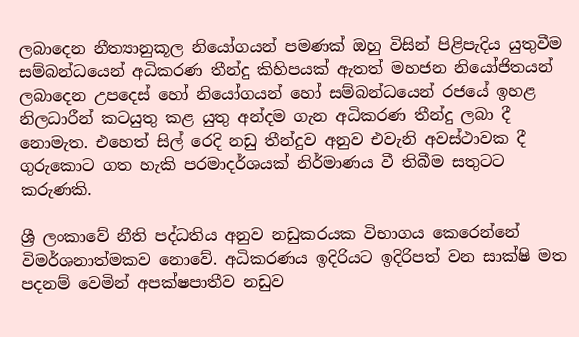ලබාදෙන නීත්‍යානුකූල නියෝගයන් පමණක් ඔහු විසින් පිළිපැදිය යුතුවීම සම්බන්ධයෙන් අධිකරණ තීන්දු කිහිපයක් ඇතත් මහජන නියෝජිතයන් ලබාදෙන උපදෙස් හෝ නියෝගයන් හෝ සම්බන්ධයෙන් රජයේ ඉහළ නිලධාරීන් කටයුතු කළ යුතු අන්දම ගැන අධිකරණ තීන්දු ලබා දී නොමැත. එහෙත් සිල් රෙදි නඩු තීන්දුව අනුව එවැනි අවස්ථාවක දී ගුරුකොට ගත හැකි පරමාදර්ශයක් නිර්මාණය වී තිබීම සතුටට කරුණකි.

ශ්‍රී ලංකාවේ නීති පද්ධතිය අනුව නඩුකරයක විභාගය කෙරෙන්නේ විමර්ශනාත්මකව නොවේ. අධිකරණය ඉදිරියට ඉදිරිපත් වන සාක්ෂි මත පදනම් වෙමින් අපක්ෂපාතීව නඩුව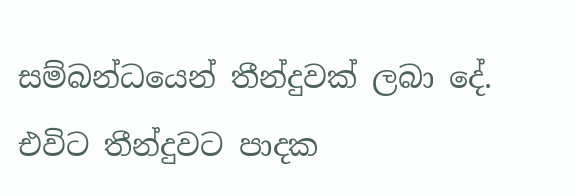සම්බන්ධයෙන් තීන්දුවක් ලබා දේ. එවිට තීන්දුවට පාදක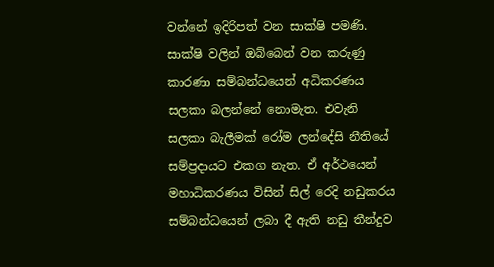වන්නේ ඉදිරිපත් වන සාක්ෂි පමණි. සාක්ෂි වලින් ඔබ්බෙන් වන කරුණු කාරණා සම්බන්ධයෙන් අධිකරණය සලකා බලන්නේ නොමැත. එවැනි සලකා බැලීමක් රෝම ලන්දේසි නීතියේ සම්ප්‍රදායට එකග නැත. ඒ අර්ථයෙන් මහාධිකරණය විසින් සිල් රෙදි නඩුකරය සම්බන්ධයෙන් ලබා දී ඇති නඩු තීන්දුව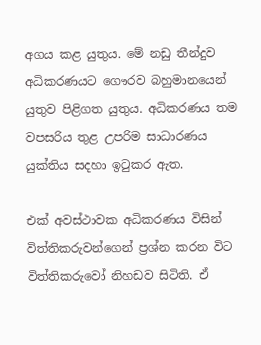අගය කළ යුතුය. මේ නඩු තීන්දුව අධිකරණයට ගෞරව බහුමානයෙන් යුතුව පිළිගත යුතුය. අධිකරණය තම වපසරිය තුළ උපරිම සාධාරණය යුක්තිය සදහා ඉටුකර ඇත.

එක් අවස්ථාවක අධිකරණය විසින් විත්තිකරුවන්ගෙන් ප්‍රශ්න කරන විට විත්තිකරුවෝ නිහඩව සිටිති. ඒ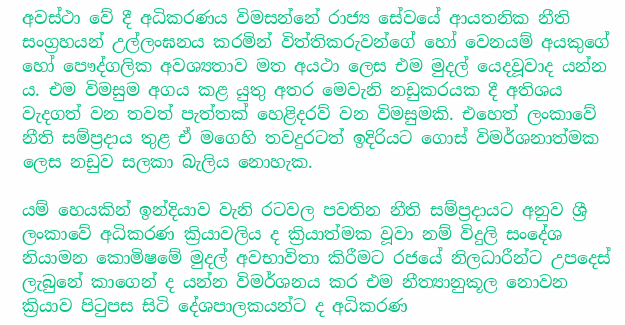අවස්ථා වේ දී අධිකරණය විමසන්නේ රාජ්‍ය සේවයේ ආයතනික නීති සංග්‍රහයන් උල්ලංඝනය කරමින් විත්තිකරුවන්ගේ හෝ වෙනයම් අයකුගේ හෝ පෞද්ගලික අවශ්‍යතාව මත අයථා ලෙස එම මුදල් යෙදවූවාද යන්න ය. එම විමසුම අගය කළ යුතු අතර මෙවැනි නඩුකරයක දී අතිශය වැදගත් වන තවත් පැත්තක් හෙළිදරව් වන විමසුමකි. එහෙත් ලංකාවේ නීති සම්ප්‍රදාය තුළ ඒ මගෙහි තවදුරටත් ඉදිරියට ගොස් විමර්ශනාත්මක ලෙස නඩුව සලකා බැලිය නොහැක.

යම් හෙයකින් ඉන්දියාව වැනි රටවල පවතින නීති සම්ප්‍රදායට අනුව ශ්‍රී ලංකාවේ අධිකරණ ක්‍රියාවලිය ද ක්‍රියාත්මක වූවා නම් විදුලි සංදේශ නියාමන කොමිෂමේ මුදල් අවභාවිතා කිරීමට රජයේ නිලධාරීන්ට උපදෙස් ලැබුනේ කාගෙන් ද යන්න විමර්ශනය කර එම නීත්‍යානුකූල නොවන ක්‍රියාව පිටුපස සිටි දේශපාලකයන්ට ද අධිකරණ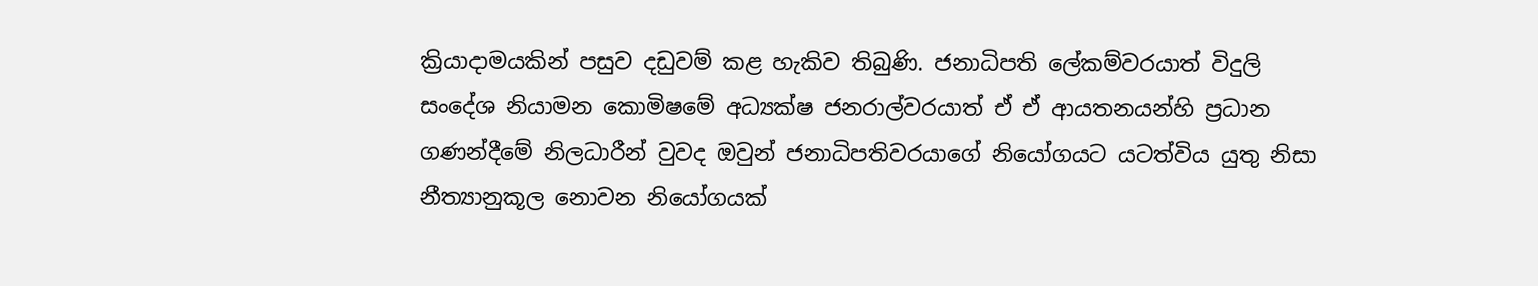ක්‍රියාදාමයකින් පසුව දඩුවම් කළ හැකිව තිබුණි. ජනාධිපති ලේකම්වරයාත් විදුලි සංදේශ නියාමන කොමිෂමේ අධ්‍යක්ෂ ජනරාල්වරයාත් ඒ ඒ ආයතනයන්හි ප්‍රධාන ගණන්දීමේ නිලධාරීන් වුවද ඔවුන් ජනාධිපතිවරයාගේ නියෝගයට යටත්විය යුතු නිසා නීත්‍යානුකූල නොවන නියෝගයක්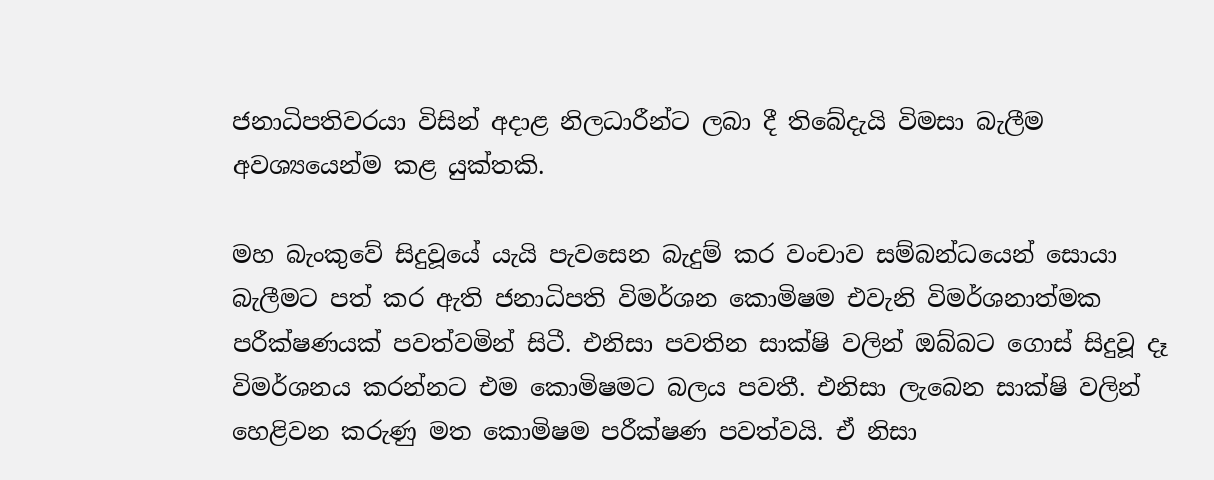ජනාධිපතිවරයා විසින් අදාළ නිලධාරීන්ට ලබා දී තිබේදැයි විමසා බැලීම අවශ්‍යයෙන්ම කළ යුක්තකි.

මහ බැංකුවේ සිදුවූයේ යැයි පැවසෙන බැදුම් කර වංචාව සම්බන්ධයෙන් සොයා බැලීමට පත් කර ඇති ජනාධිපති විමර්ශන කොමිෂම එවැනි විමර්ශනාත්මක පරීක්ෂණයක් පවත්වමින් සිටී. එනිසා පවතින සාක්ෂි වලින් ඔබ්බට ගොස් සිදුවූ දෑ විමර්ශනය කරන්නට එම කොමිෂමට බලය පවතී. එනිසා ලැබෙන සාක්ෂි වලින් හෙළිවන කරුණු මත කොමිෂම පරීක්ෂණ පවත්වයි. ඒ නිසා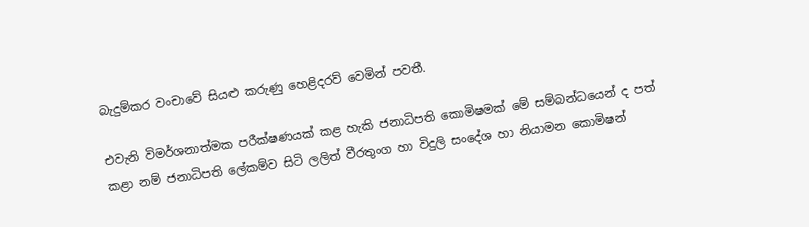බැදුම්කර වංචාවේ සියළු කරුණු හෙළිදරව් වෙමින් පවතී.

එවැනි විමර්ශනාත්මක පරීක්ෂණයක් කළ හැකි ජනාධිපති කොමිෂමක් මේ සම්බන්ධයෙන් ද පත් කළා නම් ජනාධිපති ලේකම්ව සිටි ලලිත් වීරතුංග හා විදුලි සංදේශ හා නියාමන කොමිෂන්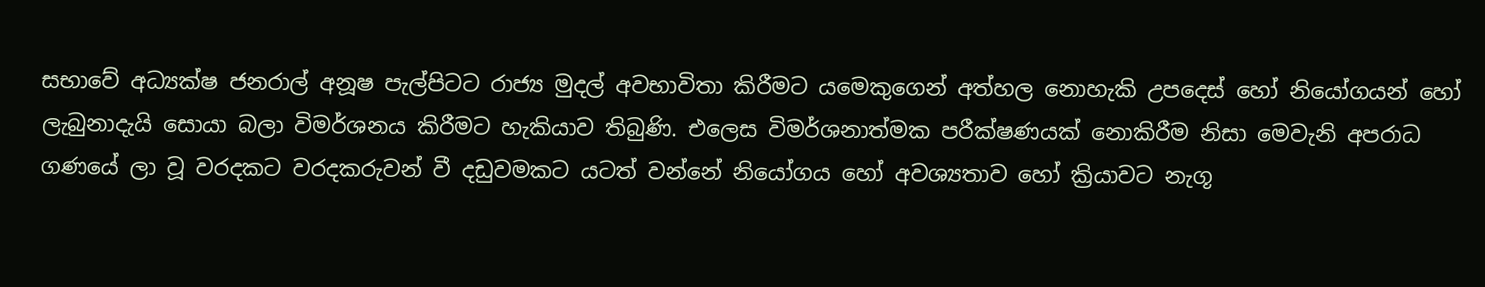සභාවේ අධ්‍යක්ෂ ජනරාල් අනූෂ පැල්පිටට රාජ්‍ය මුදල් අවභාවිතා කිරීමට යමෙකුගෙන් අත්හල නොහැකි උපදෙස් හෝ නියෝගයන් හෝ ලැබුනාදැයි සොයා බලා විමර්ශනය කිරීමට හැකියාව තිබුණි. එලෙස විමර්ශනාත්මක පරීක්ෂණයක් නොකිරීම නිසා මෙවැනි අපරාධ ගණයේ ලා වූ වරදකට වරදකරුවන් වී දඩුවමකට යටත් වන්නේ නියෝගය හෝ අවශ්‍යතාව හෝ ක්‍රියාවට නැගූ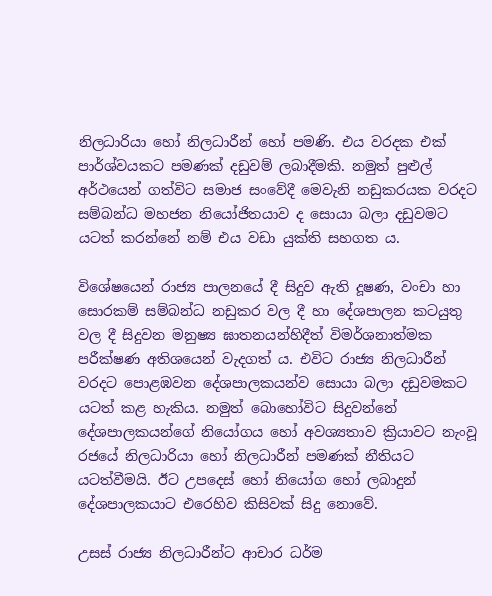නිලධාරියා හෝ නිලධාරීන් හෝ පමණි. එය වරදක එක් පාර්ශ්වයකට පමණක් දඩුවම් ලබාදීමකි. නමුත් පුළුල් අර්ථයෙන් ගත්විට සමාජ සංවේදී මෙවැනි නඩුකරයක වරදට සම්බන්ධ මහජන නියෝජිතයාව ද සොයා බලා දඩුවමට යටත් කරන්නේ නම් එය වඩා යුක්ති සහගත ය.

විශේෂයෙන් රාජ්‍ය පාලනයේ දී සිදුව ඇති දූෂණ, වංචා හා සොරකම් සම්බන්ධ නඩුකර වල දී හා දේශපාලන කටයුතු වල දී සිදුවන මනුෂ්‍ය ඝාතනයන්හිදීත් විමර්ශනාත්මක පරීක්ෂණ අතිශයෙන් වැදගත් ය. එවිට රාජ්‍ය නිලධාරීන් වරදට පොළඹවන දේශපාලකයන්ව සොයා බලා දඩුවමකට යටත් කළ හැකිය. නමුත් බොහෝවිට සිදුවන්නේ දේශපාලකයන්ගේ නියෝගය හෝ අවශ්‍යතාව ක්‍රියාවට නැංවූ රජයේ නිලධාරියා හෝ නිලධාරීන් පමණක් නීතියට යටත්වීමයි. ඊට උපදෙස් හෝ නියෝග හෝ ලබාදුන් දේශපාලකයාට එරෙහිව කිසිවක් සිදු නොවේ.

උසස් රාජ්‍ය නිලධාරීන්ට ආචාර ධර්ම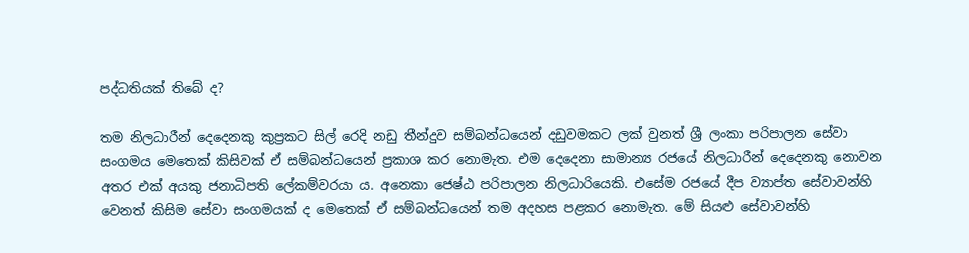පද්ධතියක් තිබේ ද?

තම නිලධාරීන් දෙදෙනකු කුප්‍රකට සිල් රෙදි නඩු තීන්දුව සම්බන්ධයෙන් දඩුවමකට ලක් වුනත් ශ්‍රී ලංකා පරිපාලන සේවා සංගමය මෙතෙක් කිසිවක් ඒ සම්බන්ධයෙන් ප්‍රකාශ කර නොමැත. එම දෙදෙනා සාමාන්‍ය රජයේ නිලධාරීන් දෙදෙනකු නොවන අතර එක් අයකු ජනාධිපති ලේකම්වරයා ය. අනෙකා ජෙෂ්ඨ පරිපාලන නිලධාරියෙකි. එසේම රජයේ දීප ව්‍යාප්ත සේවාවන්හි වෙනත් කිසිම සේවා සංගමයක් ද මෙතෙක් ඒ සම්බන්ධයෙන් තම අදහස පළකර නොමැත. මේ සියළු සේවාවන්හි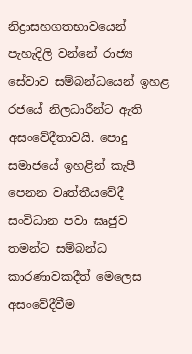නිද්‍රාසහගතභාවයෙන් පැහැදිලි වන්නේ රාජ්‍ය සේවාව සම්බන්ධයෙන් ඉහළ රජයේ නිලධාරීන්ට ඇති අසංවේදීතාවයි. පොදු  සමාජයේ ඉහළින් කැපී පෙනන වෘත්තීයවේදී සංවිධාන පවා ඝෘජුව තමන්ට සම්බන්ධ කාරණාවකදීත් මෙලෙස අසංවේදීවීම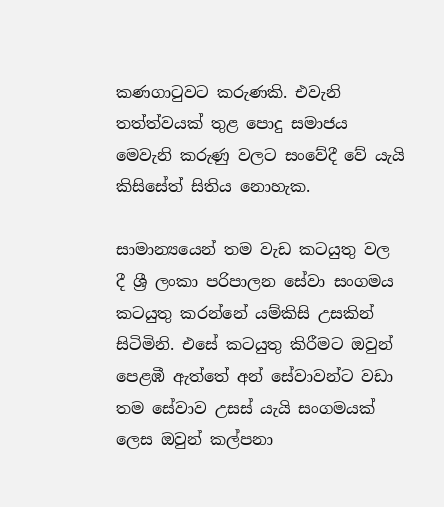කණගාටුවට කරුණකි. එවැනි තත්ත්වයක් තුළ පොදු සමාජය මෙවැනි කරුණු වලට සංවේදී වේ යැයි කිසිසේත් සිතිය නොහැක.

සාමාන්‍යයෙන් තම වැඩ කටයුතු වල දී ශ්‍රී ලංකා පරිපාලන සේවා සංගමය කටයුතු කරන්නේ යම්කිසි උසකින් සිටිමිනි. එසේ කටයුතු කිරීමට ඔවුන් පෙළඹී ඇත්තේ අන් සේවාවන්ට වඩා තම සේවාව උසස් යැයි සංගමයක් ලෙස ඔවුන් කල්පනා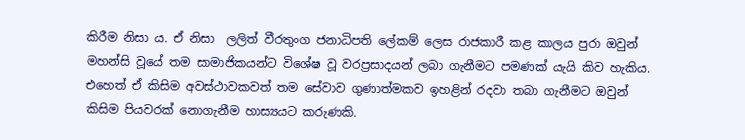කිරීම නිසා ය. ඒ නිසා  ලලිත් වීරතුංග ජනාධිපති ලේකම් ලෙස රාජකාරී කළ කාලය පුරා ඔවුන් මහන්සි වූයේ තම සාමාජිකයන්ට විශේෂ වූ වරප්‍රසාදයන් ලබා ගැනීමට පමණක් යැයි කිව හැකිය. එහෙත් ඒ කිසිම අවස්ථාවකවත් තම සේවාව ගුණාත්මකව ඉහළින් රදවා තබා ගැනීමට ඔවුන් කිසිම පියවරක් නොගැනීම හාස්‍යයට කරුණකි.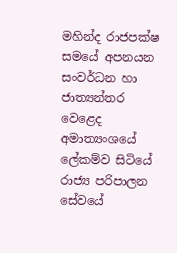මහින්ද රාජපක්ෂ සමයේ අපනයන සංවර්ධන හා ජාත්‍යන්තර වෙළෙද අමාත්‍යංශයේ ලේකම්ව සිටියේ රාජ්‍ය පරිපාලන සේවයේ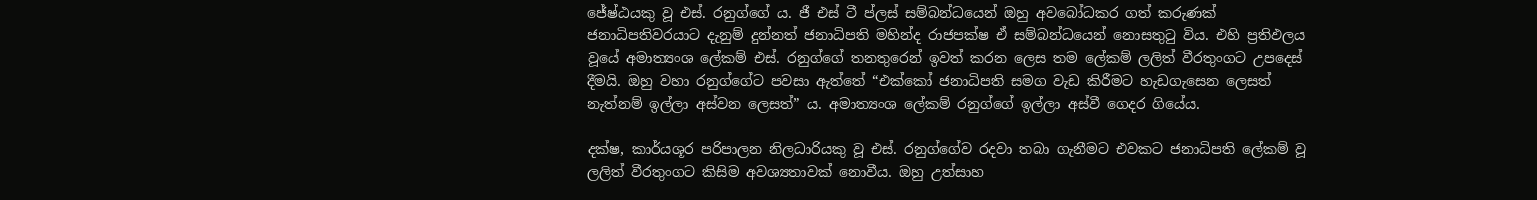ජේෂ්ඨයකු වූ එස්. රනුග්ගේ ය. ජී එස් ටී ප්ලස් සම්බන්ධයෙන් ඔහු අවබෝධකර ගත් කරුණක් ජනාධිපතිවරයාට දැනුම් දුන්නත් ජනාධිපති මහින්ද රාජපක්ෂ ඒ සම්බන්ධයෙන් නොසතුටු විය. එහි ප්‍රතිඵලය වූයේ අමාත්‍යංශ ලේකම් එස්. රනුග්ගේ තනතුරෙන් ඉවත් කරන ලෙස තම ලේකම් ලලිත් වීරතුංගට උපදෙස් දීමයි. ඔහු වහා රනුග්ගේට පවසා ඇත්තේ “එක්කෝ ජනාධිපති සමග වැඩ කිරීමට හැඩගැසෙන ලෙසත් නැත්නම් ඉල්ලා අස්වන ලෙසත්” ය. අමාත්‍යංශ ලේකම් රනුග්ගේ ඉල්ලා අස්වී ගෙදර ගියේය.

දක්ෂ, කාර්යශූර පරිපාලන නිලධාරියකු වූ එස්. රනුග්ගේව රදවා තබා ගැනීමට එවකට ජනාධිපති ලේකම් වූ ලලිත් වීරතුංගට කිසිම අවශ්‍යතාවක් නොවීය. ඔහු උත්සාහ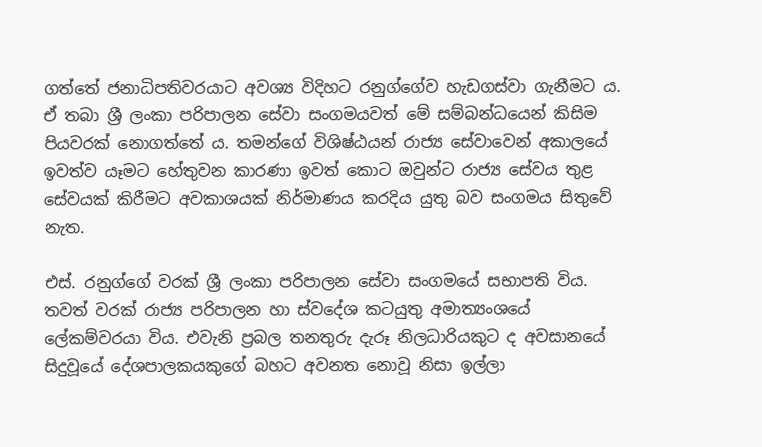ගත්තේ ජනාධිපතිවරයාට අවශ්‍ය විදිහට රනුග්ගේව හැඩගස්වා ගැනීමට ය. ඒ තබා ශ්‍රී ලංකා පරිපාලන සේවා සංගමයවත් මේ සම්බන්ධයෙන් කිසිම පියවරක් නොගත්තේ ය. තමන්ගේ විශිෂ්ඨයන් රාජ්‍ය සේවාවෙන් අකාලයේ ඉවත්ව යෑමට හේතුවන කාරණා ඉවත් කොට ඔවුන්ට රාජ්‍ය සේවය තුළ සේවයක් කිරීමට අවකාශයක් නිර්මාණය කරදිය යුතු බව සංගමය සිතුවේ නැත.

එස්. රනුග්ගේ වරක් ශ්‍රී ලංකා පරිපාලන සේවා සංගමයේ සභාපති විය. තවත් වරක් රාජ්‍ය පරිපාලන හා ස්වදේශ කටයුතු අමාත්‍යංශයේ ලේකම්වරයා විය. එවැනි ප්‍රබල තනතුරු දැරූ නිලධාරියකුට ද අවසානයේ සිදුවූයේ දේශපාලකයකුගේ බහට අවනත නොවූ නිසා ඉල්ලා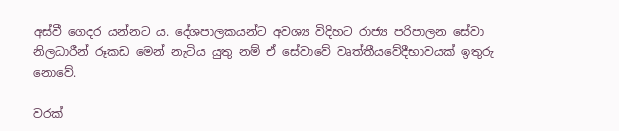අස්වී ගෙදර යන්නට ය. දේශපාලකයන්ට අවශ්‍ය විදිහට රාජ්‍ය පරිපාලන සේවා නිලධාරීන් රූකඩ මෙන් නැටිය යුතු නම් ඒ සේවාවේ වෘත්තීයවේදීභාවයක් ඉතුරු නොවේ.

වරක්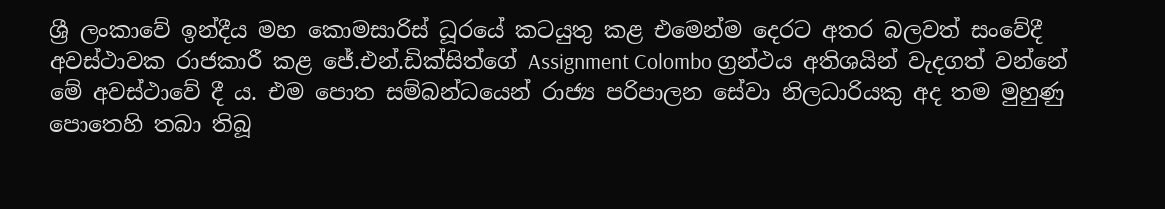ශ්‍රී ලංකාවේ ඉන්දීය මහ කොමසාරිස් ධූරයේ කටයුතු කළ එමෙන්ම දෙරට අතර බලවත් සංවේදී අවස්ථාවක රාජකාරී කළ ජේ.එන්.ඩික්සිත්ගේ Assignment Colombo ග්‍රන්ථය අතිශයින් වැදගත් වන්නේ මේ අවස්ථාවේ දී ය. එම පොත සම්බන්ධයෙන් රාජ්‍ය පරිපාලන සේවා නිලධාරියකු අද තම මුහුණු පොතෙහි තබා තිබූ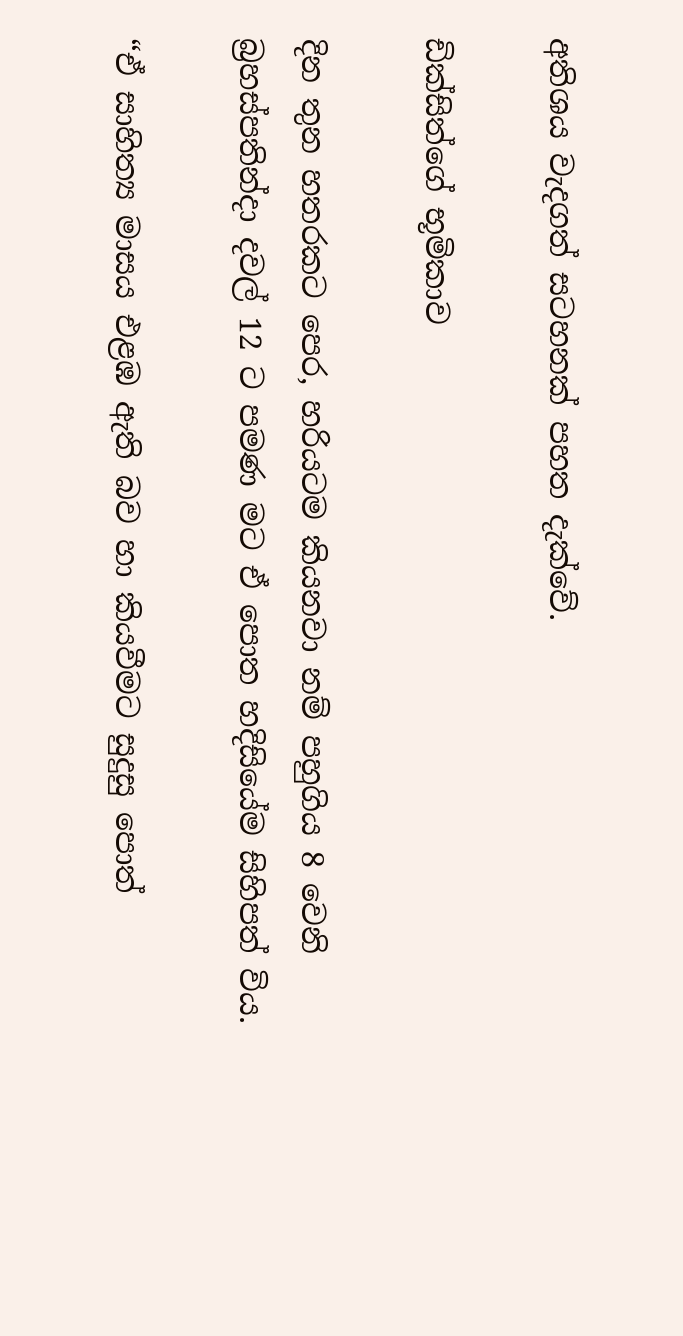අතිශය වැදගත් සටහනක් පහත දැක්වේ.

ඩික්සිත්ගේ භූමිකාව

දින තුන හතරකට පෙර, හරියටම කියනවා නම් පහුගිය 8 වෙනි බ්‍රහස්පතින්දා දවල් 12 ට පමණ මට ඒ පොත හදිසියේම සිහිපත් විය.

“ඒ සාහිත්‍ය මාසය එළඹ ඇති බව හා කියවීමට සුදුසු පොත්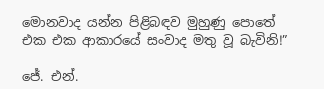මොනවාද යන්න පිළිබඳව මුහුණු පොතේ එක එක ආකාරයේ සංවාද මතු වූ බැවිනි!”

ජේ. එන්.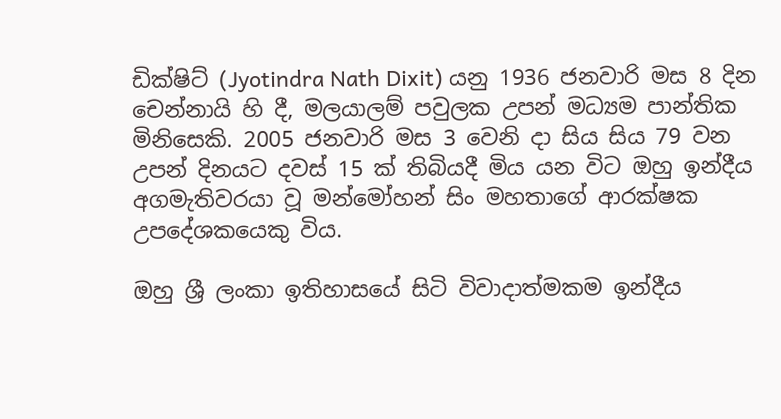ඩික්ෂිට් (Jyotindra Nath Dixit) යනු 1936 ජනවාරි මස 8 දින චෙන්නායි හි දී, මලයාලම් පවුලක උපන් මධ්‍යම පාන්තික මිනිසෙකි. 2005 ජනවාරි මස 3 වෙනි දා සිය සිය 79 වන උපන් දිනයට දවස් 15 ක් තිබියදී මිය යන විට ඔහු ඉන්දීය අගමැතිවරයා වූ මන්මෝහන් සිං මහතාගේ ආරක්ෂක උපදේශකයෙකු විය.

ඔහු ශ්‍රී ලංකා ඉතිහාසයේ සිටි විවාදාත්මකම ඉන්දීය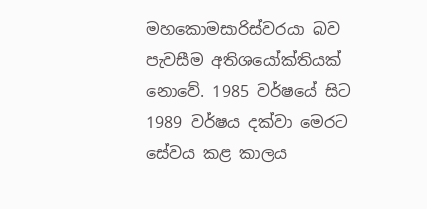මහකොමසාරිස්වරයා බව පැවසීම අතිශයෝක්තියක් නොවේ. 1985 වර්ෂයේ සිට 1989 වර්ෂය දක්වා මෙරට සේවය කළ කාලය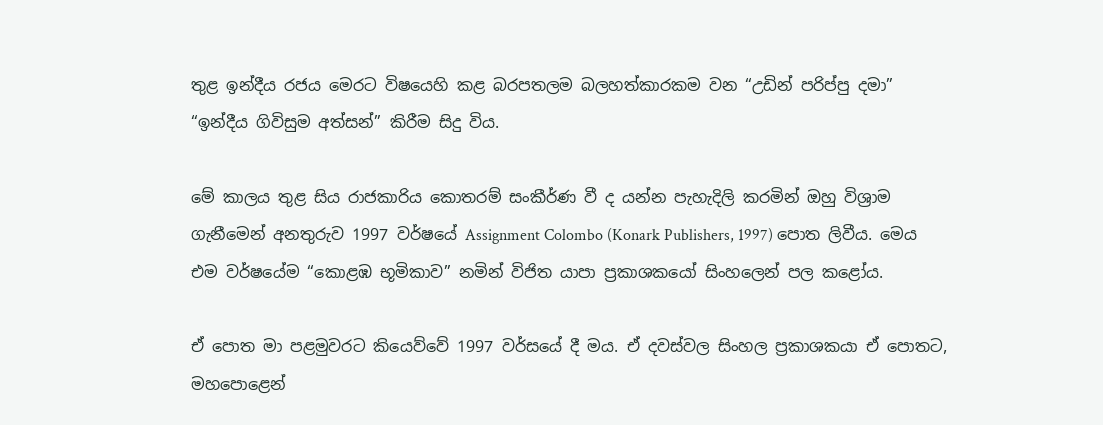තුළ ඉන්දීය රජය මෙරට විෂයෙහි කළ බරපතලම බලහත්කාරකම වන “උඩින් පරිප්පු දමා” “ඉන්දීය ගිවිසුම අත්සන්” කිරීම සිදු විය.

මේ කාලය තුළ සිය රාජකාරිය කොතරම් සංකීර්ණ වී ද යන්න පැහැදිලි කරමින් ඔහු විශ්‍රාම ගැනීමෙන් අනතුරුව 1997 වර්ෂයේ Assignment Colombo (Konark Publishers, 1997) පොත ලිවීය. මෙය එම වර්ෂයේම “කොළඹ භූමිකාව” නමින් විජිත යාපා ප්‍රකාශකයෝ සිංහලෙන් පල කළෝය.

ඒ පොත මා පළමුවරට කියෙව්වේ 1997 වර්සයේ දී මය. ඒ දවස්වල සිංහල ප්‍රකාශකයා ඒ පොතට, මහපොළෙන්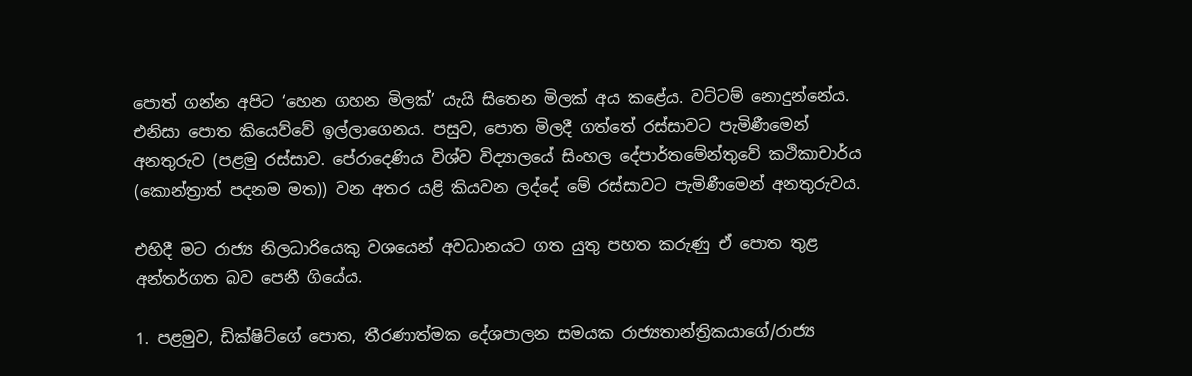පොත් ගන්න අපිට ‘හෙන ගහන මිලක්’ යැයි සිතෙන මිලක් අය කළේය. වට්ටම් නොදුන්නේය. එනිසා පොත කියෙව්වේ ඉල්ලාගෙනය. පසුව, පොත මිලදී ගත්තේ රස්සාවට පැමිණීමෙන් අනතුරුව (පළමු රස්සාව. පේරාදෙණිය විශ්ව විද්‍යාලයේ සිංහල දේපාර්තමේන්තුවේ කථිකාචාර්ය (කොන්ත්‍රාත් පදනම මත)) වන අතර යළි කියවන ලද්දේ මේ රස්සාවට පැමිණීමෙන් අනතුරුවය.

එහිදී මට රාජ්‍ය නිලධාරියෙකු වශයෙන් අවධානයට ගත යුතු පහත කරුණු ඒ පොත තුළ අන්තර්ගත බව පෙනී ගියේය.

1. පළමුව, ඩික්ෂිට්ගේ පොත, තීරණාත්මක දේශපාලන සමයක රාජ්‍යතාන්ත්‍රිකයාගේ/රාජ්‍ය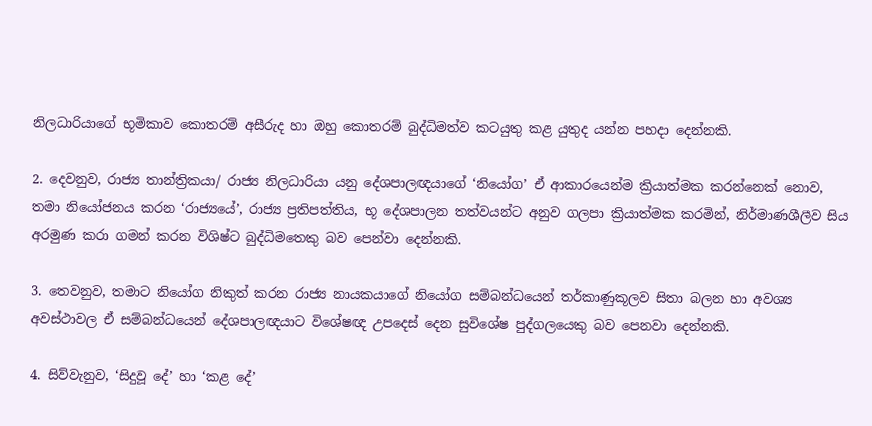නිලධාරියාගේ භූමිකාව කොතරම් අසීරුද හා ඔහු කොතරම් බුද්ධිමත්ව කටයුතු කළ යුතුද යන්න පහදා දෙන්නකි.

2. දෙවනුව, රාජ්‍ය තාන්ත්‍රිකයා/ රාජ්‍ය නිලධාරියා යනු දේශපාලඥයාගේ ‘නියෝග’ ඒ ආකාරයෙන්ම ක්‍රියාත්මක කරන්නෙක් නොව, තමා නියෝජනය කරන ‘රාජ්‍යයේ’, රාජ්‍ය ප්‍රතිපත්තිය, භූ දේශපාලන තත්වයන්ට අනුව ගලපා ක්‍රියාත්මක කරමින්, නිර්මාණශීලීව සිය අරමුණ කරා ගමන් කරන විශිෂ්ට බුද්ධිමතෙකු බව පෙන්වා දෙන්නකි.

3. තෙවනුව, තමාට නියෝග නිකුත් කරන රාජ්‍ය නායකයාගේ නියෝග සම්බන්ධයෙන් තර්කාණුකූලව සිතා බලන හා අවශ්‍ය අවස්ථාවල ඒ සම්බන්ධයෙන් දේශපාලඥයාට විශේෂඥ උපදෙස් දෙන සුවිශේෂ පුද්ගලයෙකු බව පෙනවා දෙන්නකි.

4. සිව්වැනුව, ‘සිදුවූ දේ’ හා ‘කළ දේ’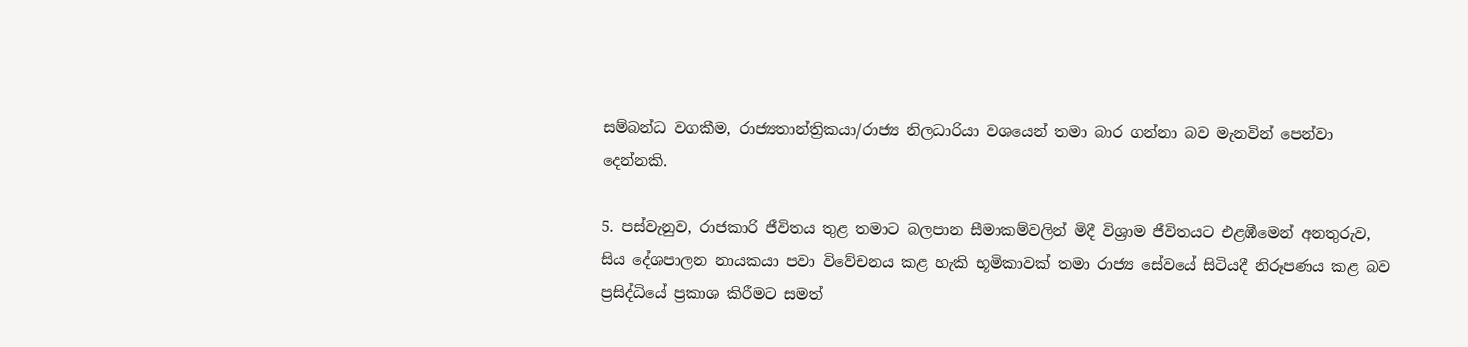සම්බන්ධ වගකීම, රාජ්‍යතාන්ත්‍රිකයා/රාජ්‍ය නිලධාරියා වශයෙන් තමා බාර ගන්නා බව මැනවින් පෙන්වා දෙන්නකි.

5. පස්වැනුව, රාජකාරි ජීවිතය තුළ තමාට බලපාන සීමාකම්වලින් මිදී විශ්‍රාම ජීවිතයට එළඹීමෙන් අනතුරුව, සිය දේශපාලන නායකයා පවා විවේචනය කළ හැකි භූමිකාවක් තමා රාජ්‍ය සේවයේ සිටියදී නිරූපණය කළ බව ප්‍රසිද්ධියේ ප්‍රකාශ කිරීමට සමත්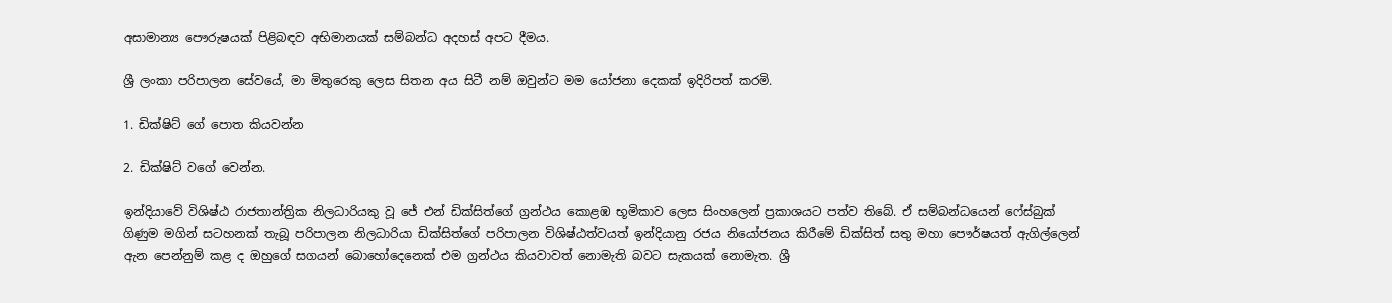අසාමාන්‍ය පෞරුෂයක් පිළිබඳව අභිමානයක් සම්බන්ධ අදහස් අපට දීමය.

ශ්‍රී ලංකා පරිපාලන සේවයේ, මා මිතුරෙකු ලෙස සිතන අය සිටී නම් ඔවුන්ට මම යෝජනා දෙකක් ඉදිරිපත් කරමි.

1. ඩික්ෂිට් ගේ පොත කියවන්න

2. ඩික්ෂිට් වගේ වෙන්න.

ඉන්දියාවේ විශිෂ්ඨ රාජතාන්ත්‍රික නිලධාරියකු වූ ජේ එන් ඩික්සිත්ගේ ග්‍රන්ථය කොළඹ භූමිකාව ලෙස සිංහලෙන් ප්‍රකාශයට පත්ව තිබේ. ඒ සම්බන්ධයෙන් ෆේස්බුක් ගිණුම මගින් සටහනක් තැබූ පරිපාලන නිලධාරියා ඩික්සිත්ගේ පරිපාලන විශිෂ්ඨත්වයත් ඉන්දියානු රජය නියෝජනය කිරීමේ ඩික්සිත් සතු මහා පෞර්ෂයත් ඇගිල්ලෙන් ඇන පෙන්නුම් කළ ද ඔහුගේ සගයන් බොහෝදෙනෙක් එම ග්‍රන්ථය කියවාවත් නොමැති බවට සැකයක් නොමැත. ශ්‍රී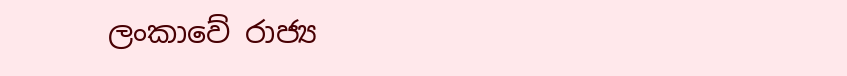ලංකාවේ රාජ්‍ය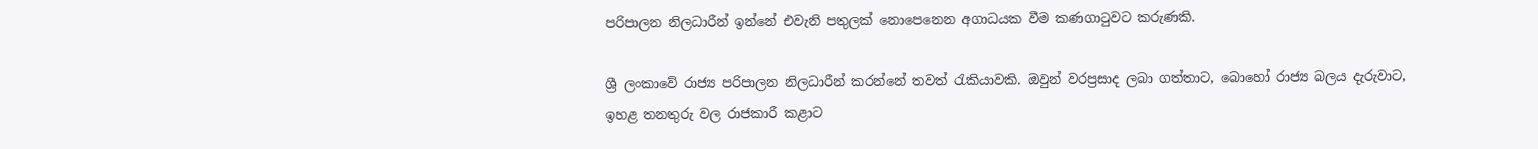පරිපාලන නිලධාරීන් ඉන්නේ එවැනි පතුලක් නොපෙනෙන අගාධයක වීම කණගාටුවට කරුණකි.

ශ්‍රී ලංකාවේ රාජ්‍ය පරිපාලන නිලධාරීන් කරන්නේ තවත් රැකියාවකි. ඔවුන් වරප්‍රසාද ලබා ගත්තාට, බොහෝ රාජ්‍ය බලය දැරුවාට, ඉහළ තනතුරු වල රාජකාරී කළාට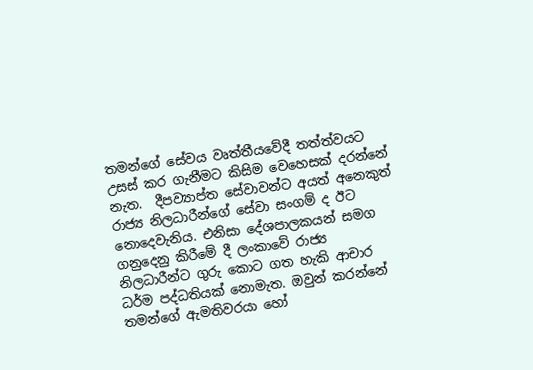තමන්ගේ සේවය වෘත්තීයවේදී තත්ත්වයට උසස් කර ගැනීමට කිසිම වෙහෙසක් දරන්නේ නැත.  දීපව්‍යාප්ත සේවාවන්ට අයත් අනෙකුත් රාජ්‍ය නිලධාරීන්ගේ සේවා සංගම් ද ඊට නොදෙවැනිය. එනිසා දේශපාලකයන් සමග ගනුදෙනු කිරීමේ දී ලංකාවේ රාජ්‍ය නිලධාරීන්ට ගුරු කොට ගත හැකි ආචාර ධර්ම පද්ධතියක් නොමැත. ඔවුන් කරන්නේ තමන්ගේ ඇමතිවරයා හෝ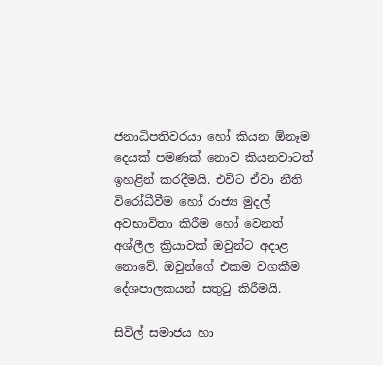ජනාධිපතිවරයා හෝ කියන ඕනෑම දෙයක් පමණක් නොව කියනවාටත් ඉහළින් කරදීමයි. එවිට ඒවා නීති විරෝධීවීම හෝ රාජ්‍ය මුදල් අවභාවිතා කිරීම හෝ වෙනත් අශ්ලීල ක්‍රියාවක් ඔවුන්ට අදාළ නොවේ. ඔවුන්ගේ එකම වගකීම දේශපාලකයන් සතුටු කිරීමයි.

සිවිල් සමාජය හා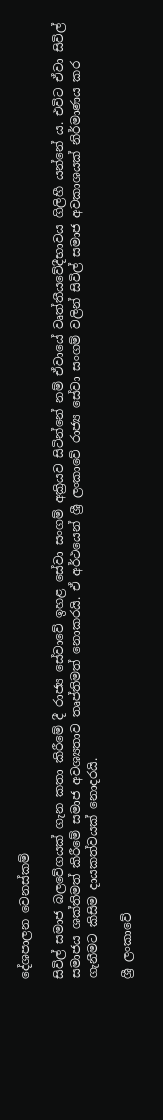දේශපාලන වෙනස්කම්

සිවිල් සමාජ බලවේගයක් ගැන කතා කිරීමේ දී රාජ්‍ය සේවාවේ ඉහළ සේවා සංගම් අක්‍රියව සිටින්නේ නම් ඒවායේ වෘත්තීයවේදීභාවය ගිලිහී යන්නේ ය. එවිට ඒවා සිවිල් සමාජය ශක්තිමත් කිරීමේ සමාජ අවශ්‍යතාව තෘප්තිමත් නොකරයි. ඒ අර්ථයෙන් ශ්‍රී ලංකාවේ රාජ්‍ය සේවා සංගම් වලින් සිවිල් සමාජ අවකාශයක් නිර්මාණය කර ගැනීමට කිසිම දායකත්වයක් නොදරයි.

ශ්‍රී ලංකාවේ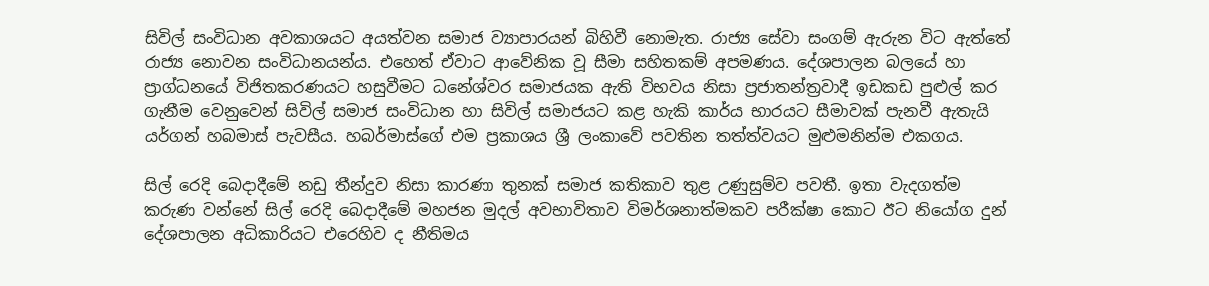සිවිල් සංවිධාන අවකාශයට අයත්වන සමාජ ව්‍යාපාරයන් බිහිවී නොමැත. රාජ්‍ය සේවා සංගම් ඇරුන විට ඇත්තේ රාජ්‍ය නොවන සංවිධානයන්ය. එහෙත් ඒවාට ආවේනික වූ සීමා සහිතකම් අපමණය. දේශපාලන බලයේ හා ප්‍රාග්ධනයේ විජිතකරණයට හසුවීමට ධනේශ්වර සමාජයක ඇති විභවය නිසා ප්‍රජාතන්ත්‍රවාදී ඉඩකඩ පුළුල් කර ගැනීම වෙනුවෙන් සිවිල් සමාජ සංවිධාන හා සිවිල් සමාජයට කළ හැකි කාර්ය භාරයට සීමාවක් පැනවී ඇතැයි යර්ගන් හබමාස් පැවසීය. හබර්මාස්ගේ එම ප්‍රකාශය ශ්‍රී ලංකාවේ පවතින තත්ත්වයට මුළුමනින්ම එකගය.

සිල් රෙදි බෙදාදීමේ නඩු තීන්දුව නිසා කාරණා තුනක් සමාජ කතිකාව තුළ උණුසුම්ව පවතී. ඉතා වැදගත්ම කරුණ වන්නේ සිල් රෙදි බෙදාදීමේ මහජන මුදල් අවභාවිතාව විමර්ශනාත්මකව පරීක්ෂා කොට ඊට නියෝග දුන් දේශපාලන අධිකාරියට එරෙහිව ද නීතිමය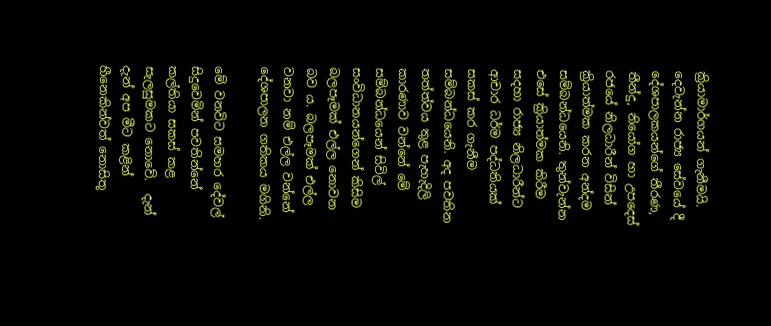ක්‍රියාමාර්ගයන් ගැනීමයි. දෙවැන්න රාජ්‍ය සේවයේ දී දේශපාලකයන්ගේ තීරණ, තීන්දු, නියෝග හා උපදෙස් රජයේ නිලධාරීන් විසින් ක්‍රියාත්මක කරන අන්දම සම්බන්ධයෙනි. තුන්වැන්න එසේ ක්‍රියාත්මක කිරීම සදහා රාජ්‍ය නිලධාරීන්ට ආචාර ධර්ම පද්ධතියක් සකස් කර ගැනීම සම්බන්ධයෙනි. අද පවතින තත්ත්වය තුළ පැහැදිලි කාරණාව වන්නේ මේ සම්බන්ධයෙන් සිවිල් සංවිධානයන්ගෙන් කිසිම බලපෑමක් එල්ල නොවන බව ය. බලපෑමක් එල්ල වනවා නම් එල්ල වන්නේ දේශපාලන ගතිකය මගිනි.

මේ වනවිට සමහර දේවල් සිදුවෙමින් පවතින්නේ කල්තියා සකස් කළ සැලසුමකට නොවේ.  දැන් දැන් අප මීට කළින් හීනෙකින්වත් නොසිතූ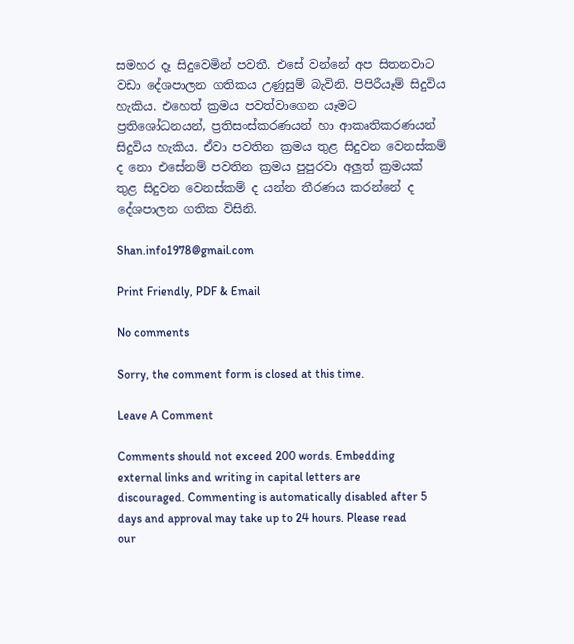සමහර දෑ සිදුවෙමින් පවතී. එසේ වන්නේ අප සිතනවාට වඩා දේශපාලන ගතිකය උණුසුම් බැවිනි. පිපිරීයෑම් සිදුවිය හැකිය. එහෙත් ක්‍රමය පවත්වාගෙන යෑමට ප්‍රතිශෝධනයන්, ප්‍රතිසංස්කරණයන් හා ආකෘතිකරණයන් සිදුවිය හැකිය. ඒවා පවතින ක්‍රමය තුළ සිදුවන වෙනස්කම් ද නො එසේනම් පවතින ක්‍රමය පුපුරවා අලුත් ක්‍රමයක් තුළ සිදුවන වෙනස්කම් ද යන්න තීරණය කරන්නේ ද දේශපාලන ගතික විසිනි.

Shan.info1978@gmail.com

Print Friendly, PDF & Email

No comments

Sorry, the comment form is closed at this time.

Leave A Comment

Comments should not exceed 200 words. Embedding external links and writing in capital letters are discouraged. Commenting is automatically disabled after 5 days and approval may take up to 24 hours. Please read our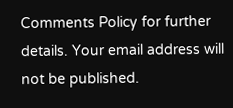Comments Policy for further details. Your email address will not be published.